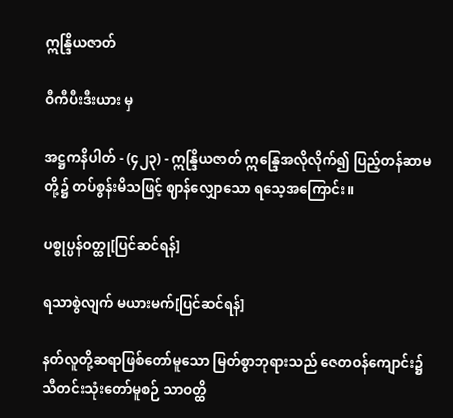ဣန္ဒြိယဇာတ်

ဝီကီပီးဒီးယား မှ

အဋ္ဌကနိပါတ် - (၄၂၃) - ဣန္ဒြိယဇာတ် ဣန္ဒြေအလိုလိုက်၍ ပြည့်တန်ဆာမတို့၌ တပ်စွန်းမိသဖြင့် ဈာန်လျှောသော ရသေ့အကြောင်း။

ပစ္စုပ္ပန်ဝတ္ထု[ပြင်ဆင်ရန်]

ရသာစွဲလျက် မယားမက်[ပြင်ဆင်ရန်]

နတ်လူတို့ဆရာဖြစ်တော်မူသော မြတ်စွာဘုရားသည် ဇေတဝန်ကျောင်း၌ သီတင်းသုံးတော်မူစဉ် သာဝတ္ထိ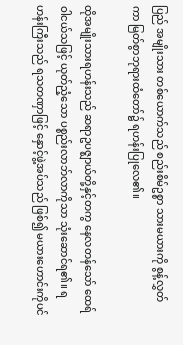ပြည် အမျိုးသား တစ်ယောက်သည် စည်းစိမ်ဥစ္စာ သားမယားကို စွန့်လွှတ်ကာ မြတ်စွာဘုရားထံတော်၌ ရဟန်းပြုလေ၏။

ထိုအမျိုးသားရဟန်းသည် ဆရာဥပဇ္ဈာယ်တို့နှင့်တကွ နေလတန်သော် ထေရ်ဝါငယ်သဖြင့် ယုတ်ညံ့သော ပစ္စည်းလာဘ်လာကိုသာ သုံးဆောင်ရ၏။ ရဟန်းကြီးသည် ရသတဏှာဖြင့် နှောင့်ဖွဲ့အပ်သည် ဖြစ်၍ မယားဟောင်းကိုပင်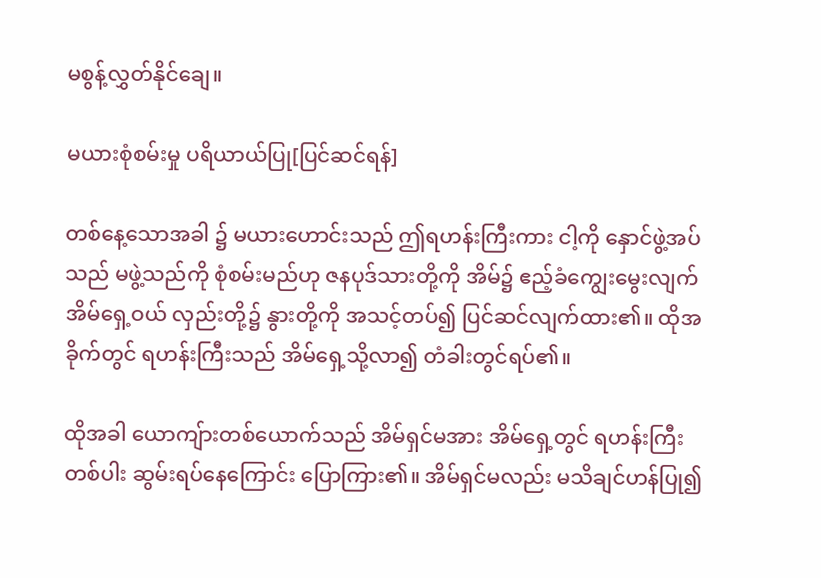မစွန့်လွှတ်နိုင်ချေ။

မယားစုံစမ်းမှု ပရိယာယ်ပြု[ပြင်ဆင်ရန်]

တစ်နေ့သောအခါ ၌ မယားဟောင်းသည် ဤရဟန်းကြီးကား ငါ့ကို နှောင်ဖွဲ့အပ်သည် မဖွဲ့သည်ကို စုံစမ်းမည်ဟု ဇနပုဒ်သားတို့ကို အိမ်၌ ဧည့်ခံကျွေးမွေးလျက် အိမ်ရှေ့ဝယ် လှည်းတို့၌ နွားတို့ကို အသင့်တပ်၍ ပြင်ဆင်လျက်ထား၏။ ထိုအခိုက်တွင် ရဟန်းကြီးသည် အိမ်ရှေ့သို့လာ၍ တံခါးတွင်ရပ်၏။

ထိုအခါ ယောကျ်ားတစ်ယောက်သည် အိမ်ရှင်မအား အိမ်ရှေ့တွင် ရဟန်းကြီးတစ်ပါး ဆွမ်းရပ်နေကြောင်း ပြောကြား၏။ အိမ်ရှင်မလည်း မသိချင်ဟန်ပြု၍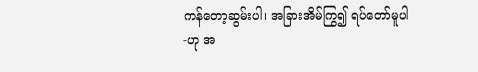ကန်တော့ဆွမ်းပါ၊ အခြားအိမ်ကြွ၍ ရပ်တော်မူပါ-ဟု အ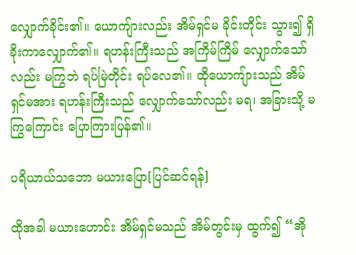လျှောက်ခိုင်း၏။ ယောကျ်ားလည်း အိမ်ရှင်မ ခိုင်းတိုင်း သွား၍ ရှိခိုးကာလျှောက်၏။ ရဟန်းကြီးသည် အကြိမ်ကြိမ် လျှောက်သော်လည်း မကြွဘဲ ရပ်မြဲတိုင်း ရပ်လေ၏။ ထိုယောကျ်ားသည် အိမ်ရှင်မအား ရဟန်းကြီးသည် လျှောက်သော်လည်း မရ၊ အခြားသို့ မကြွကြောင်း ပြောကြားပြန်၏။

ပရိယာယ်သဘော မယားပြော[ပြင်ဆင်ရန်]

ထိုအခါ မယားဟောင်း အိမ်ရှင်မသည် အိမ်တွင်းမှ ထွက်၍ “အို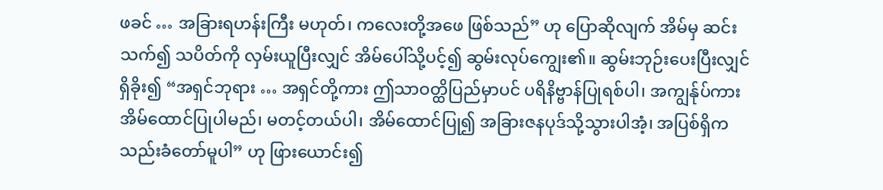ဖခင် … အခြားရဟန်းကြီး မဟုတ်၊ ကလေးတို့အဖေ ဖြစ်သည်” ဟု ပြောဆိုလျက် အိမ်မှ ဆင်းသက်၍ သပိတ်ကို လှမ်းယူပြီးလျှင် အိမ်ပေါ်သို့ပင့်၍ ဆွမ်းလုပ်ကျွေး၏။ ဆွမ်းဘုဉ်းပေးပြီးလျှင် ရှိခိုး၍ “အရှင်ဘုရား … အရှင်တို့ကား ဤသာဝတ္ထိပြည်မှာပင် ပရိနိဗ္ဗာန်ပြုရစ်ပါ၊ အကျွန်ုပ်ကား အိမ်ထောင်ပြုပါမည်၊ မတင့်တယ်ပါ၊ အိမ်ထောင်ပြု၍ အခြားဇနပုဒ်သို့သွားပါအံ့၊ အပြစ်ရှိက သည်းခံတော်မူပါ” ဟု ဖြားယောင်း၍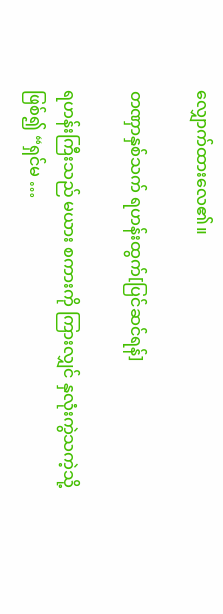လျှောက်ထားလေ၏။

တဏှာနှစ်သက် ရဟန်းထွက်[ပြင်ဆင်ရန်]

ရဟန်းကြီးသည် မယား စကားကို ကြားလျှင် နှလုံးကွဲသကဲ့သို့ ဖြစ်၍ “ရှင်မ …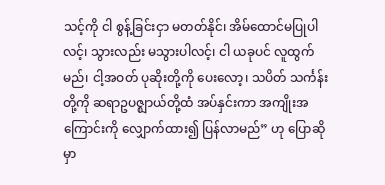သင့်ကို ငါ စွန့်ခြင်းငှာ မတတ်နိုင်၊ အိမ်ထောင်မပြုပါလင့်၊ သွားလည်း မသွားပါလင့်၊ ငါ ယခုပင် လူထွက်မည်၊ ငါ့အဝတ် ပုဆိုးတို့ကို ပေးလော့၊ သပိတ် သင်္ကန်းတို့ကို ဆရာဥပဇ္ဈာယ်တို့ထံ အပ်နှင်းကာ အကျိုးအကြောင်းကို လျှောက်ထား၍ ပြန်လာမည်” ဟု ပြောဆိုမှာ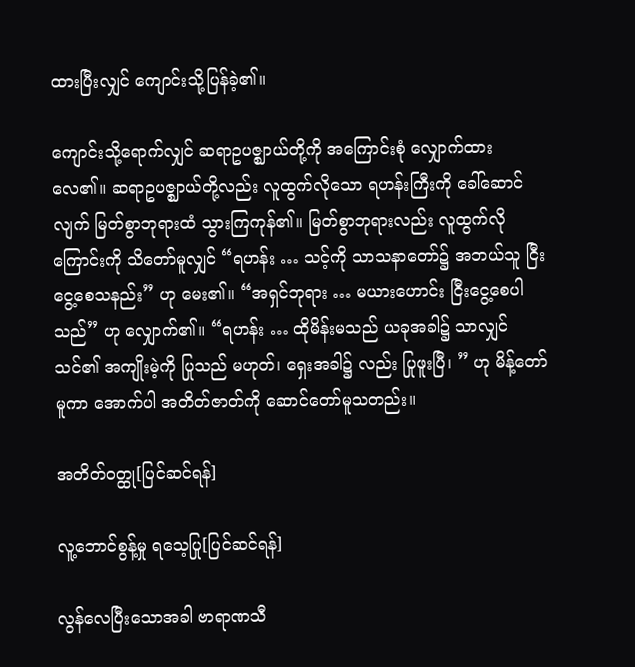ထားပြီးလျှင် ကျောင်းသို့ပြန်ခဲ့၏။

ကျောင်းသို့ရောက်လျှင် ဆရာဥပဇ္ဈာယ်တို့ကို အကြောင်းစုံ လျှောက်ထားလေ၏။ ဆရာဥပဇ္ဈာယ်တို့လည်း လူထွက်လိုသော ရဟန်းကြီးကို ခေါ်ဆောင်လျက် မြတ်စွာဘုရားထံ သွားကြကုန်၏။ မြတ်စွာဘုရားလည်း လူထွက်လိုကြောင်းကို သိတော်မူလျှင် “ရဟန်း … သင့်ကို သာသနာတော်၌ အဘယ်သူ ငြီးငွေ့စေသနည်း” ဟု မေး၏။ “အရှင်ဘုရား … မယားဟောင်း ငြီးငွေ့စေပါသည်” ဟု လျှောက်၏။ “ရဟန်း … ထိုမိန်းမသည် ယခုအခါ၌ သာလျှင် သင်၏ အကျိုးမဲ့ကို ပြုသည် မဟုတ်၊ ရှေးအခါ၌ လည်း ပြုဖူးပြီ၊ ” ဟု မိန့်တော်မူကာ အောက်ပါ အတိတ်ဇာတ်ကို ဆောင်တော်မူသတည်း။

အတိတ်ဝတ္ထု[ပြင်ဆင်ရန်]

လူ့ဘောင်စွန့်မှု ရသေ့ပြု[ပြင်ဆင်ရန်]

လွန်လေပြီးသောအခါ ဗာရာဏသီ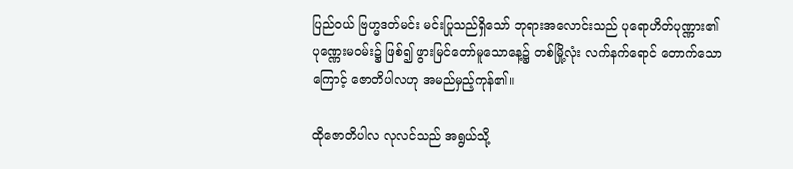ပြည်ဝယ် ဗြဟ္မဒတ်မင်း မင်းပြုသည်ရှိသော် ဘုရားအလောင်းသည် ပုရောဟိတ်ပုဏ္ဏား၏ ပုဏ္ဏေးမဝမ်း၌ ဖြစ်၍ ဖွားမြင်တော်မူသောနေ့၌ တစ်မြို့လုံး လက်နက်ရောင် တောက်သောကြောင့် ဇောတိပါလဟု အမည်မှည့်ကုန်၏။

ထိုဇောတိပါလ လုလင်သည် အရွယ်သို့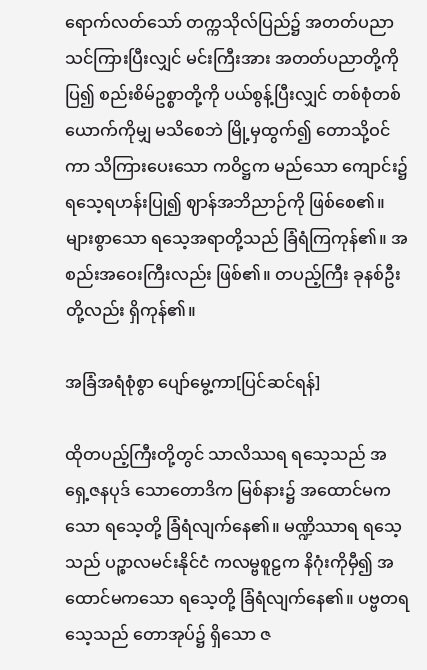ရောက်လတ်သော် တက္ကသိုလ်ပြည်၌ အတတ်ပညာ သင်ကြားပြီးလျှင် မင်းကြီးအား အတတ်ပညာတို့ကို ပြ၍ စည်းစိမ်ဥစ္စာတို့ကို ပယ်စွန့်ပြီးလျှင် တစ်စုံတစ်ယောက်ကိုမျှ မသိစေဘဲ မြို့မှထွက်၍ တောသို့ဝင်ကာ သိကြားပေးသော ကဝိဋ္ဌက မည်သော ကျောင်း၌ ရသေ့ရဟန်းပြု၍ ဈာန်အဘိညာဉ်ကို ဖြစ်စေ၏။ များစွာသော ရသေ့အရာတို့သည် ခြံရံကြကုန်၏။ အစည်းအဝေးကြီးလည်း ဖြစ်၏။ တပည့်ကြီး ခုနစ်ဦးတို့လည်း ရှိကုန်၏။

အခြံအရံစုံစွာ ပျော်မွေ့ကာ[ပြင်ဆင်ရန်]

ထိုတပည့်ကြီးတို့တွင် သာလိဿရ ရသေ့သည် အရှေ့ဇနပုဒ် သောတောဒိက မြစ်နား၌ အထောင်မကသော ရသေ့တို့ ခြံရံလျက်နေ၏။ မဏ္ဍိဿာရ ရသေ့သည် ပဉ္စာလမင်းနိုင်ငံ ကလမ္ဗစူဠက နိဂုံးကိုမှီ၍ အထောင်မကသော ရသေ့တို့ ခြံရံလျက်နေ၏။ ပဗ္ဗတရသေ့သည် တောအုပ်၌ ရှိသော ဇ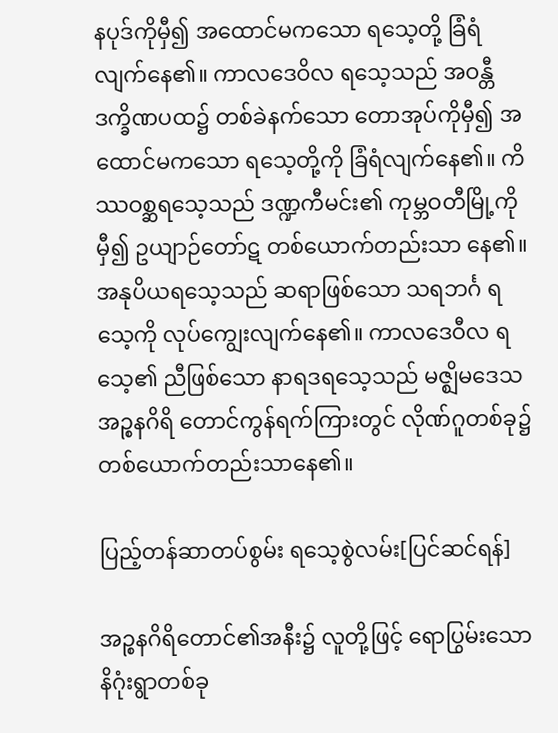နပုဒ်ကိုမှီ၍ အထောင်မကသော ရသေ့တို့ ခြံရံလျက်နေ၏။ ကာလဒေဝိလ ရသေ့သည် အဝန္တီဒက္ခိဏပထ၌ တစ်ခဲနက်သော တောအုပ်ကိုမှီ၍ အထောင်မကသော ရသေ့တို့ကို ခြံရံလျက်နေ၏။ ကိဿဝစ္ဆရသေ့သည် ဒဏ္ဍကီမင်း၏ ကုမ္ဘဝတီမြို့ကိုမှီ၍ ဥယျာဉ်တော်ဋ တစ်ယောက်တည်းသာ နေ၏။ အနုပိယရသေ့သည် ဆရာဖြစ်သော သရဘင်္ဂ ရသေ့ကို လုပ်ကျွေးလျက်နေ၏။ ကာလဒေဝီလ ရသေ့၏ ညီဖြစ်သော နာရဒရသေ့သည် မဇ္ဈိမဒေသ အဉ္စနဂိရိ တောင်ကွန်ရက်ကြားတွင် လိုဏ်ဂူတစ်ခု၌ တစ်ယောက်တည်းသာနေ၏။

ပြည့်တန်ဆာတပ်စွမ်း ရသေ့စွဲလမ်း[ပြင်ဆင်ရန်]

အဉ္စနဂိရိတောင်၏အနီး၌ လူတို့ဖြင့် ရောပြွမ်းသောနိဂုံးရွာတစ်ခု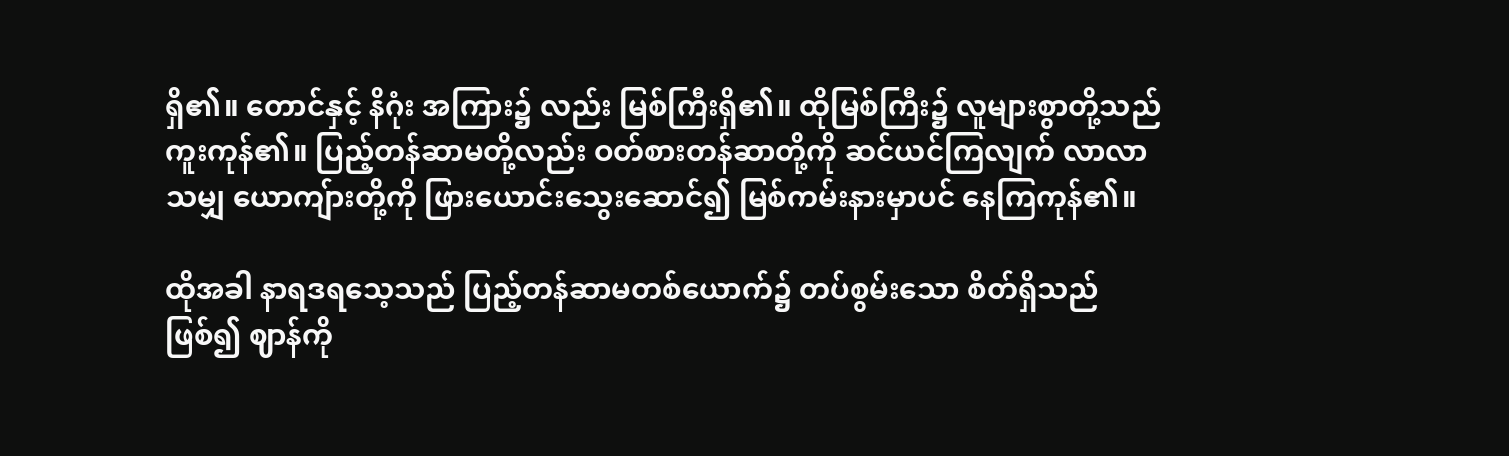ရှိ၏။ တောင်နှင့် နိဂုံး အကြား၌ လည်း မြစ်ကြီးရှိ၏။ ထိုမြစ်ကြီး၌ လူများစွာတို့သည် ကူးကုန်၏။ ပြည့်တန်ဆာမတို့လည်း ဝတ်စားတန်ဆာတို့ကို ဆင်ယင်ကြလျက် လာလာသမျှ ယောကျ်ားတို့ကို ဖြားယောင်းသွေးဆောင်၍ မြစ်ကမ်းနားမှာပင် နေကြကုန်၏။

ထိုအခါ နာရဒရသေ့သည် ပြည့်တန်ဆာမတစ်ယောက်၌ တပ်စွမ်းသော စိတ်ရှိသည်ဖြစ်၍ ဈာန်ကို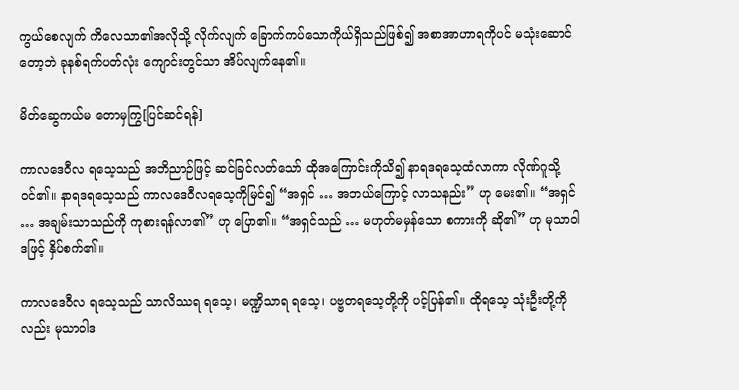ကွယ်စေလျက် ကိလေသာ၏အလိုသို့ လိုက်လျက် ခြောက်ကပ်သောကိုယ်ရှိသည်ဖြစ်၍ အစာအာဟာရကိုပင် မသုံးဆောင်တော့ဘဲ ခုနစ်ရက်ပတ်လုံး ကျောင်းတွင်သာ အိပ်လျက်နေ၏။

မိတ်ဆွေကယ်မ တောမှကြွ[ပြင်ဆင်ရန်]

ကာလဒေဝီလ ရသေ့သည် အဘိညာဉ်ဖြင့် ဆင်ခြင်လတ်သော် ထိုအကြောင်းကိုသိ၍ နာရဒရသေ့ထံလာကာ လိုဏ်ဂူသို့ ဝင်၏။ နာရဒရသေ့သည် ကာလဒေဝီလရသေ့ကိုမြင်၍ “အရှင် … အဘယ်ကြောင့် လာသနည်း” ဟု မေး၏။ “အရှင် … အချမ်းသာသည်ကို ကုစားရန်လာ၏” ဟု ပြော၏။ “အရှင်သည် … မဟုတ်မမှန်သော စကားကို ဆို၏” ဟု မုသာဝါဒဖြင့် နှိပ်စက်၏။

ကာလဒေဝီလ ရသေ့သည် သာလိဿရ ရသေ့၊ မဏ္ဍိသာရ ရသေ့၊ ပဗ္ဗတရသေ့တို့ကို ပင့်ပြန်၏။ ထိုရသေ့ သုံးဦးတို့ကို လည်း မုသာဝါဒ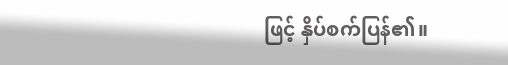ဖြင့် နှိပ်စက်ပြန်၏။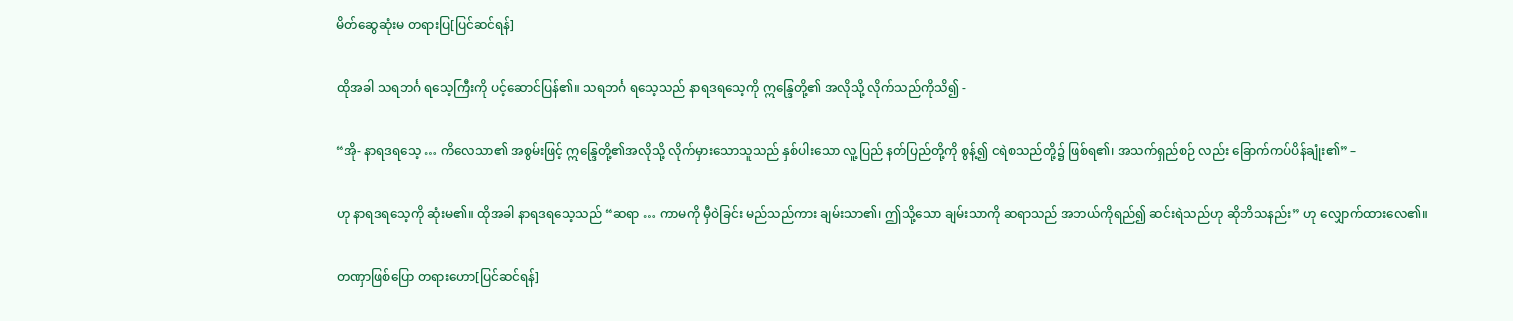မိတ်ဆွေဆုံးမ တရားပြ[ပြင်ဆင်ရန်]

ထိုအခါ သရဘင်္ဂ ရသေ့ကြီးကို ပင့်ဆောင်ပြန်၏။ သရဘင်္ဂ ရသေ့သည် နာရဒရသေ့ကို ဣန္ဒြေတို့၏ အလိုသို့ လိုက်သည်ကိုသိ၍ -

“အို- နာရဒရသေ့ … ကိလေသာ၏ အစွမ်းဖြင့် ဣန္ဒြေတို့၏အလိုသို့ လိုက်မှားသောသူသည် နှစ်ပါးသော လူ့ပြည် နတ်ပြည်တို့ကို စွန့်၍ ငရဲစသည်တို့၌ ဖြစ်ရ၏၊ အသက်ရှည်စဉ် လည်း ခြောက်ကပ်ပိန်ချုံး၏” –

ဟု နာရဒရသေ့ကို ဆုံးမ၏။ ထိုအခါ နာရဒရသေ့သည် “ဆရာ … ကာမကို မှီဝဲခြင်း မည်သည်ကား ချမ်းသာ၏၊ ဤသို့သော ချမ်းသာကို ဆရာသည် အဘယ်ကိုရည်၍ ဆင်းရဲသည်ဟု ဆိုဘိသနည်း” ဟု လျှောက်ထားလေ၏။

တဏှာဖြစ်ပြော တရားဟော[ပြင်ဆင်ရန်]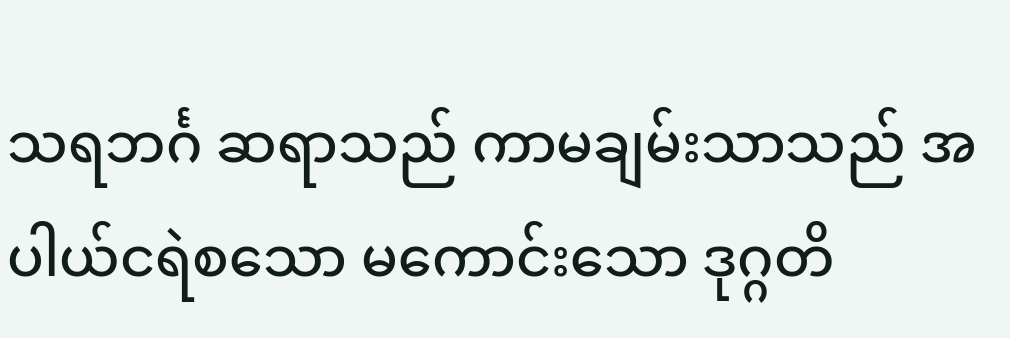သရဘင်္ဂ ဆရာသည် ကာမချမ်းသာသည် အပါယ်ငရဲစသော မကောင်းသော ဒုဂ္ဂတိ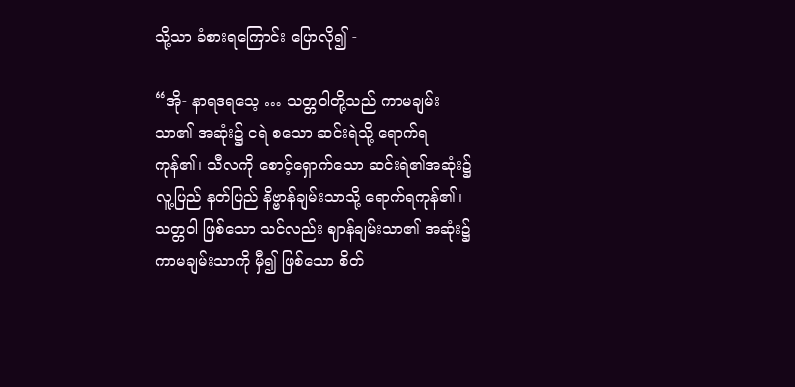သို့သာ ခံစားရကြောင်း ပြောလို၍ -

“အို- နာရဒရသေ့ … သတ္တဝါတို့သည် ကာမချမ်းသာ၏ အဆုံး၌ ငရဲ စသော ဆင်းရဲသို့ ရောက်ရကုန်၏၊ သီလကို စောင့်ရှောက်သော ဆင်းရဲ၏အဆုံး၌ လူ့ပြည် နတ်ပြည် နိဗ္ဗာန်ချမ်းသာသို့ ရောက်ရကုန်၏၊ သတ္တဝါ ဖြစ်သော သင်လည်း ဈာန်ချမ်းသာ၏ အဆုံး၌ ကာမချမ်းသာကို မှီ၍ ဖြစ်သော စိတ်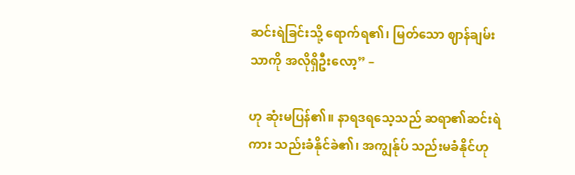ဆင်းရဲခြင်းသို့ ရောက်ရ၏၊ မြတ်သော ဈာန်ချမ်းသာကို အလိုရှိဦးလော့” –

ဟု ဆုံးမပြန်၏။ နာရဒရသေ့သည် ဆရာ၏ဆင်းရဲကား သည်းခံနိုင်ခဲ၏၊ အကျွန်ုပ် သည်းမခံနိုင်ဟု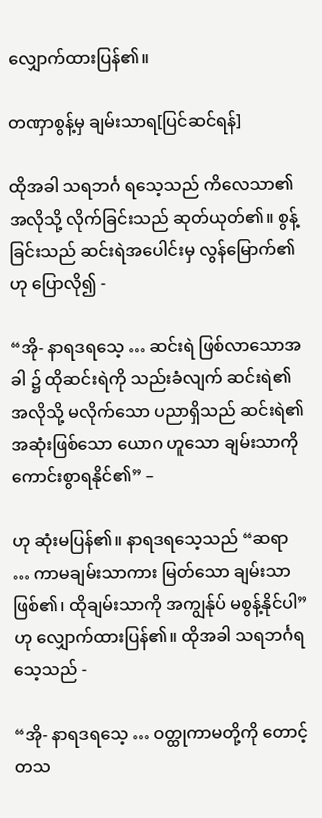လျှောက်ထားပြန်၏။

တဏှာစွန့်မှ ချမ်းသာရ[ပြင်ဆင်ရန်]

ထိုအခါ သရဘင်္ဂ ရသေ့သည် ကိလေသာ၏ အလိုသို့ လိုက်ခြင်းသည် ဆုတ်ယုတ်၏။ စွန့်ခြင်းသည် ဆင်းရဲအပေါင်းမှ လွန်မြောက်၏ဟု ပြောလို၍ -

“အို- နာရဒရသေ့ … ဆင်းရဲ ဖြစ်လာသောအခါ ၌ ထိုဆင်းရဲကို သည်းခံလျက် ဆင်းရဲ၏အလိုသို့ မလိုက်သော ပညာရှိသည် ဆင်းရဲ၏အဆုံးဖြစ်သော ယောဂ ဟူသော ချမ်းသာကို ကောင်းစွာရနိုင်၏” –

ဟု ဆုံးမပြန်၏။ နာရဒရသေ့သည် “ဆရာ … ကာမချမ်းသာကား မြတ်သော ချမ်းသာ ဖြစ်၏၊ ထိုချမ်းသာကို အကျွန်ုပ် မစွန့်နိုင်ပါ” ဟု လျှောက်ထားပြန်၏။ ထိုအခါ သရဘင်္ဂရသေ့သည် -

“အို- နာရဒရသေ့ … ဝတ္ထုကာမတို့ကို တောင့်တသ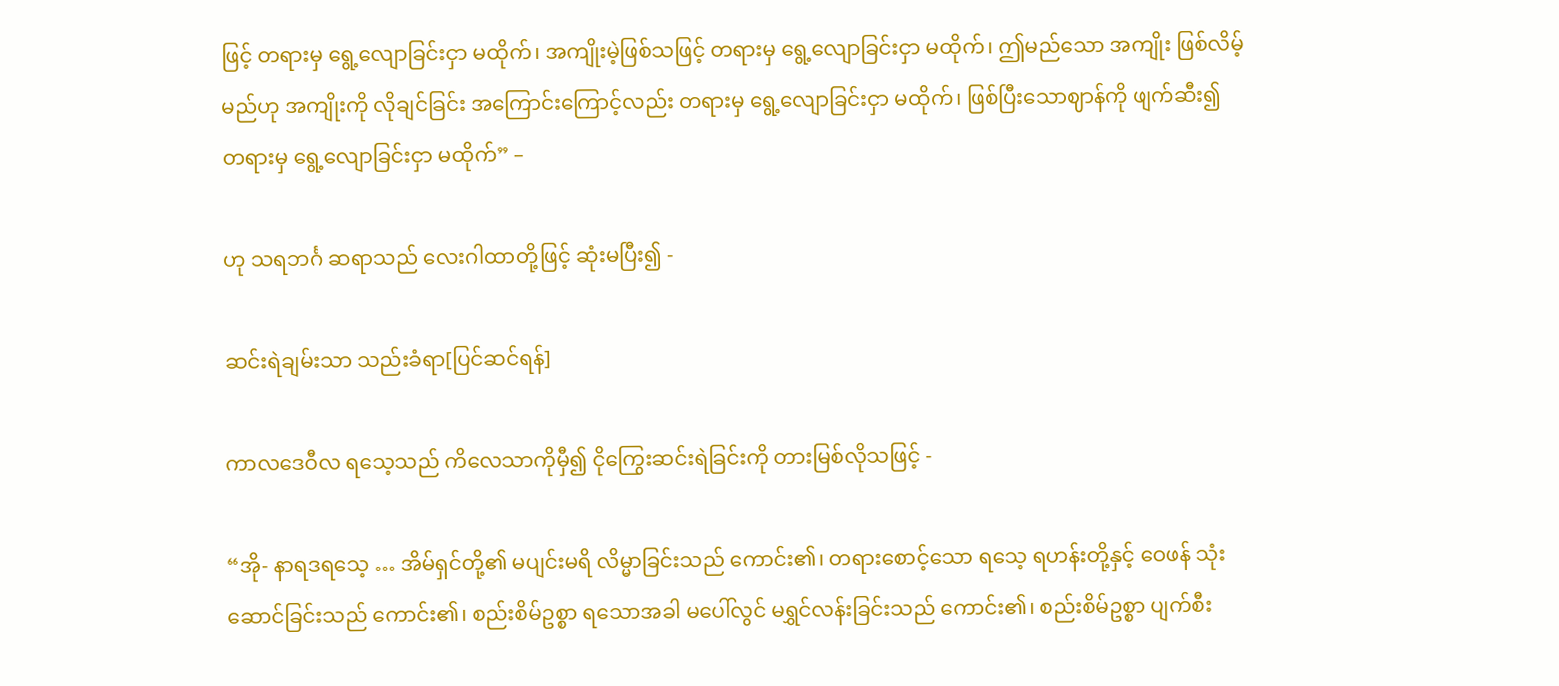ဖြင့် တရားမှ ရွေ့လျောခြင်းငှာ မထိုက်၊ အကျိုးမဲ့ဖြစ်သဖြင့် တရားမှ ရွေ့လျောခြင်းငှာ မထိုက်၊ ဤမည်သော အကျိုး ဖြစ်လိမ့်မည်ဟု အကျိုးကို လိုချင်ခြင်း အကြောင်းကြောင့်လည်း တရားမှ ရွေ့လျောခြင်းငှာ မထိုက်၊ ဖြစ်ပြီးသောဈာန်ကို ဖျက်ဆီး၍ တရားမှ ရွေ့လျောခြင်းငှာ မထိုက်” –

ဟု သရဘင်္ဂ ဆရာသည် လေးဂါထာတို့ဖြင့် ဆုံးမပြီး၍ -

ဆင်းရဲချမ်းသာ သည်းခံရာ[ပြင်ဆင်ရန်]

ကာလဒေဝီလ ရသေ့သည် ကိလေသာကိုမှီ၍ ငိုကြွေးဆင်းရဲခြင်းကို တားမြစ်လိုသဖြင့် -

“အို- နာရဒရသေ့ … အိမ်ရှင်တို့၏ မပျင်းမရိ လိမ္မာခြင်းသည် ကောင်း၏၊ တရားစောင့်သော ရသေ့ ရဟန်းတို့နှင့် ဝေဖန် သုံးဆောင်ခြင်းသည် ကောင်း၏၊ စည်းစိမ်ဥစ္စာ ရသောအခါ မပေါ်လွင် မရွှင်လန်းခြင်းသည် ကောင်း၏၊ စည်းစိမ်ဥစ္စာ ပျက်စီး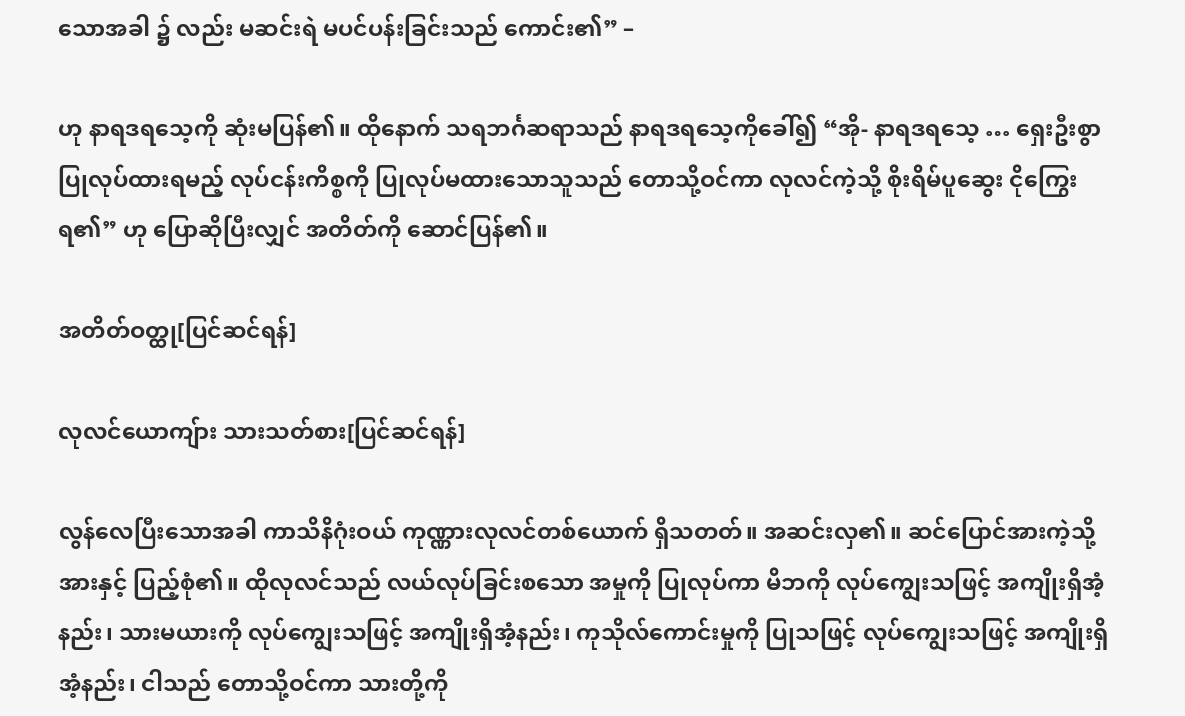သောအခါ ၌ လည်း မဆင်းရဲ မပင်ပန်းခြင်းသည် ကောင်း၏” –

ဟု နာရဒရသေ့ကို ဆုံးမပြန်၏။ ထိုနောက် သရဘင်္ဂဆရာသည် နာရဒရသေ့ကိုခေါ်၍ “အို- နာရဒရသေ့ … ရှေးဦးစွာ ပြုလုပ်ထားရမည့် လုပ်ငန်းကိစ္စကို ပြုလုပ်မထားသောသူသည် တောသို့ဝင်ကာ လုလင်ကဲ့သို့ စိုးရိမ်ပူဆွေး ငိုကြွေးရ၏” ဟု ပြောဆိုပြီးလျှင် အတိတ်ကို ဆောင်ပြန်၏။

အတိတ်ဝတ္ထု[ပြင်ဆင်ရန်]

လုလင်ယောကျ်ား သားသတ်စား[ပြင်ဆင်ရန်]

လွန်လေပြီးသောအခါ ကာသိနိဂုံးဝယ် ကုဏ္ဏားလုလင်တစ်ယောက် ရှိသတတ်။ အဆင်းလှ၏။ ဆင်ပြောင်အားကဲ့သို့ အားနှင့် ပြည့်စုံ၏။ ထိုလုလင်သည် လယ်လုပ်ခြင်းစသော အမှုကို ပြုလုပ်ကာ မိဘကို လုပ်ကျွေးသဖြင့် အကျိုးရှိအံ့နည်း၊ သားမယားကို လုပ်ကျွေးသဖြင့် အကျိုးရှိအံ့နည်း၊ ကုသိုလ်ကောင်းမှုကို ပြုသဖြင့် လုပ်ကျွေးသဖြင့် အကျိုးရှိအံ့နည်း၊ ငါသည် တောသို့ဝင်ကာ သားတို့ကို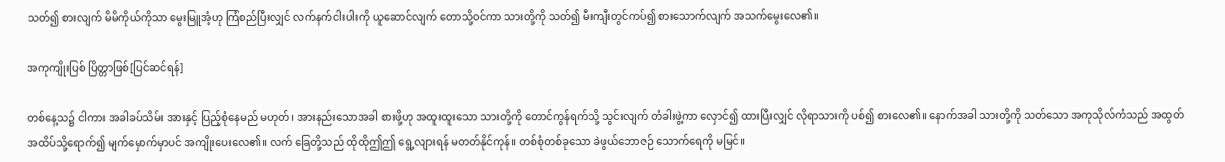သတ်၍ စားလျက် မိမိကိုယ်ကိုသာ မွေးမြူအံ့ဟု ကြံစည်ပြီးလျှင် လက်နက်ငါးပါးကို ယူဆောင်လျက် တောသို့ဝင်ကာ သားတို့ကို သတ်၍ မီးကျီးတွင်ကပ်၍ စားသောက်လျက် အသက်မွေးလေ၏။

အကုကျိုးပြစ် ပြိတ္တာဖြစ်[ပြင်ဆင်ရန်]

တစ်နေ့သ၌ ငါကား အခါခပ်သိမ်း အားနှင့် ပြည့်စုံနေမည် မဟုတ်၊ အားနည်းသောအခါ စားဖို့ဟု အထူးထူးသော သားတို့ကို တောင်ကွန်ရက်သို့ သွင်းလျက် တံခါးဖွဲ့ကာ လှောင်၍ ထားပြီးလျှင် လိုရာသားကို ပစ်၍ စားလေ၏။ နောက်အခါ သားတို့ကို သတ်သော အကုသိုလ်ကံသည် အထွတ်အထိပ်သို့ရောက်၍ မျက်မှောက်မှာပင် အကျိုးပေးလေ၏။ လက် ခြေတို့သည် ထိုထိုဤဤ ရွေ့လျားရန် မတတ်နိုင်ကုန်။ တစ်စုံတစ်ခုသော ခဲဖွယ်ဘောဇဉ် သောက်ရေကို မမြင်။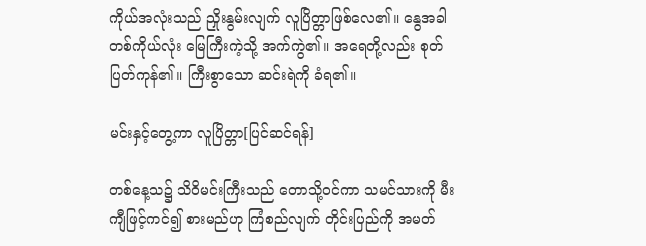ကိုယ်အလုံးသည် ညှိုးနွမ်းလျက် လူပြိတ္တာဖြစ်လေ၏။ နွေအခါ တစ်ကိုယ်လုံး မြေကြီးကဲ့သို့ အက်ကွဲ၏။ အရေတို့လည်း စုတ်ပြတ်ကုန်၏။ ကြီးစွာသော ဆင်းရဲကို ခံရ၏။

မင်းနှင့်တွေ့ကာ လူပြိတ္တာ[ပြင်ဆင်ရန်]

တစ်နေ့သ၌ သိဝိမင်းကြီးသည် တောသို့ဝင်ကာ သမင်သားကို မီးကျီဖြင့်ကင်၍ စားမည်ဟု ကြံစည်လျက် တိုင်းပြည်ကို အမတ်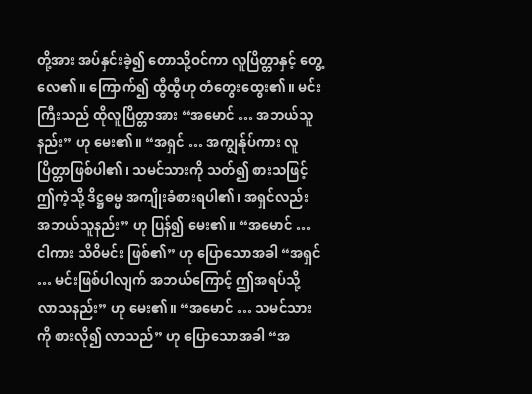တို့အား အပ်နှင်းခဲ့၍ တောသို့ဝင်ကာ လူပြိတ္တာနှင့် တွေ့လေ၏။ ကြောက်၍ ထွီထွီဟု တံတွေးထွေး၏။ မင်းကြီးသည် ထိုလူပြိတ္တာအား “အမောင် … အဘယ်သူနည်း” ဟု မေး၏။ “အရှင် … အကျွန်ုပ်ကား လူပြိတ္တာဖြစ်ပါ၏၊ သမင်သားကို သတ်၍ စားသဖြင့် ဤကဲ့သို့ ဒိဋ္ဌဓမ္မ အကျိုးခံစားရပါ၏၊ အရှင်လည်း အဘယ်သူနည်း” ဟု ပြန်၍ မေး၏။ “အမောင် … ငါကား သိဝိမင်း ဖြစ်၏” ဟု ပြောသောအခါ “အရှင် … မင်းဖြစ်ပါလျက် အဘယ်ကြောင့် ဤအရပ်သို့ လာသနည်း” ဟု မေး၏။ “အမောင် … သမင်သားကို စားလို၍ လာသည်” ဟု ပြောသောအခါ “အ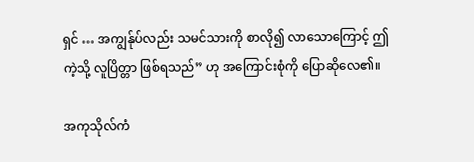ရှင် … အကျွန်ုပ်လည်း သမင်သားကို စာလို၍ လာသောကြောင့် ဤကဲ့သို့ လူပြိတ္တာ ဖြစ်ရသည်” ဟု အကြောင်းစုံကို ပြောဆိုလေ၏။

အကုသိုလ်ကံ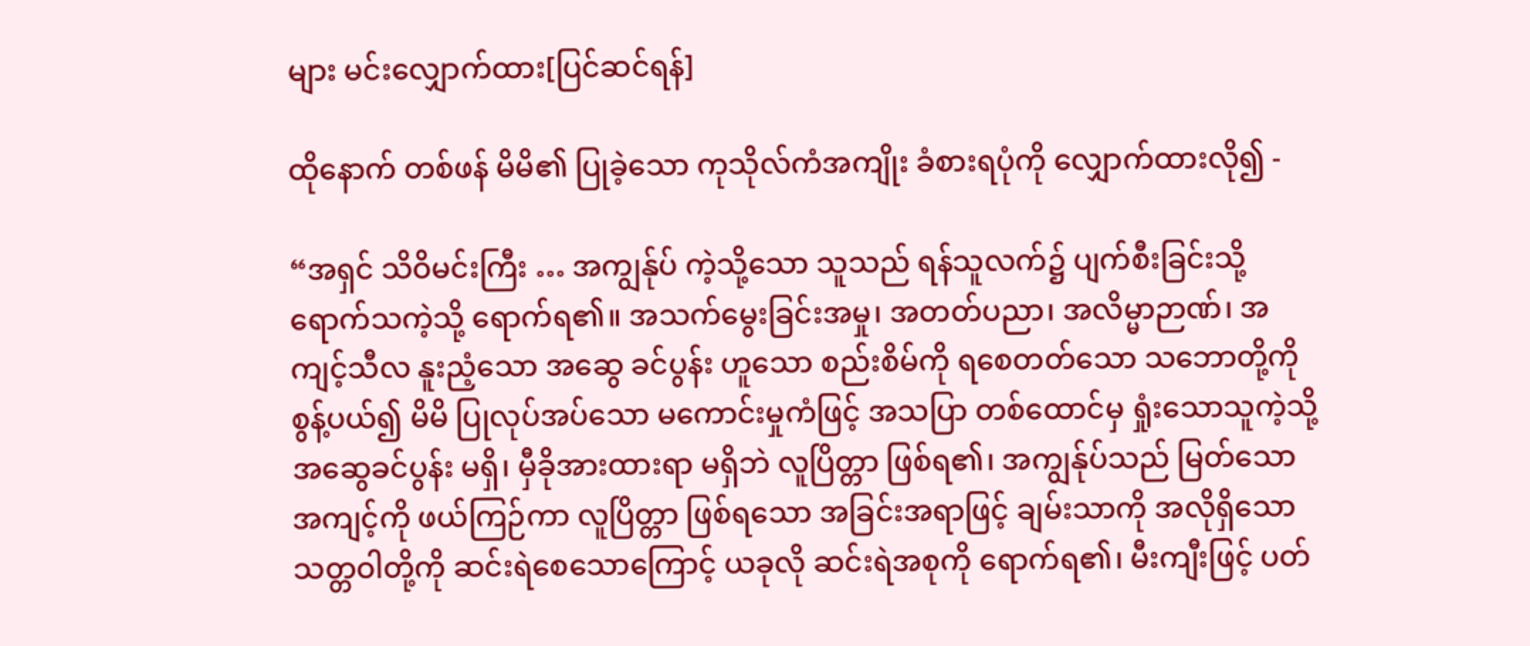များ မင်းလျှောက်ထား[ပြင်ဆင်ရန်]

ထိုနောက် တစ်ဖန် မိမိ၏ ပြုခဲ့သော ကုသိုလ်ကံအကျိုး ခံစားရပုံကို လျှောက်ထားလို၍ -

“အရှင် သိဝိမင်းကြီး … အကျွန်ုပ် ကဲ့သို့သော သူသည် ရန်သူလက်၌ ပျက်စီးခြင်းသို့ ရောက်သကဲ့သို့ ရောက်ရ၏။ အသက်မွေးခြင်းအမှု၊ အတတ်ပညာ၊ အလိမ္မာဉာဏ်၊ အကျင့်သီလ နူးညံ့သော အဆွေ ခင်ပွန်း ဟူသော စည်းစိမ်ကို ရစေတတ်သော သဘောတို့ကို စွန့်ပယ်၍ မိမိ ပြုလုပ်အပ်သော မကောင်းမှုကံဖြင့် အသပြာ တစ်ထောင်မှ ရှုံးသောသူကဲ့သို့ အဆွေခင်ပွန်း မရှိ၊ မှီခိုအားထားရာ မရှိဘဲ လူပြိတ္တာ ဖြစ်ရ၏၊ အကျွန်ုပ်သည် မြတ်သောအကျင့်ကို ဖယ်ကြဉ်ကာ လူပြိတ္တာ ဖြစ်ရသော အခြင်းအရာဖြင့် ချမ်းသာကို အလိုရှိသော သတ္တဝါတို့ကို ဆင်းရဲစေသောကြောင့် ယခုလို ဆင်းရဲအစုကို ရောက်ရ၏၊ မီးကျီးဖြင့် ပတ်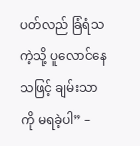ပတ်လည် ခြံရံသကဲ့သို့ ပူလောင်နေသဖြင့် ချမ်းသာကို မရခဲ့ပါ” –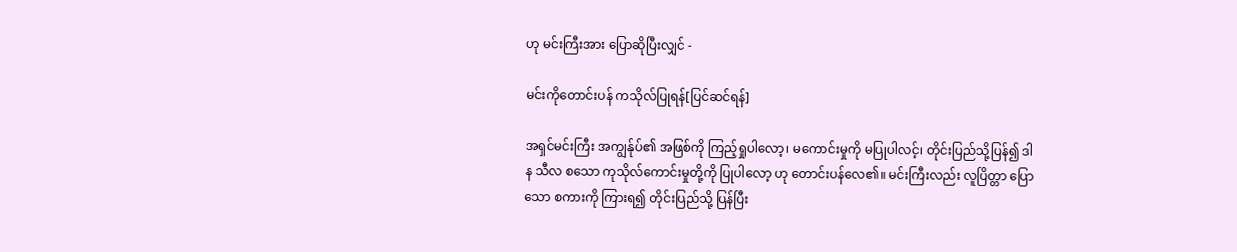ဟု မင်းကြီးအား ပြောဆိုပြီးလျှင် -

မင်းကိုတောင်းပန် ကသိုလ်ပြုရန်[ပြင်ဆင်ရန်]

အရှင်မင်းကြီး အကျွန်ုပ်၏ အဖြစ်ကို ကြည့်ရှုပါလော့၊ မကောင်းမှုကို မပြုပါလင့်၊ တိုင်းပြည်သို့ပြန်၍ ဒါန သီလ စသော ကုသိုလ်ကောင်းမှုတို့ကို ပြုပါလော့ ဟု တောင်းပန်လေ၏။ မင်းကြီးလည်း လူပြိတ္တာ ပြောသော စကားကို ကြားရ၍ တိုင်းပြည်သို့ ပြန်ပြီး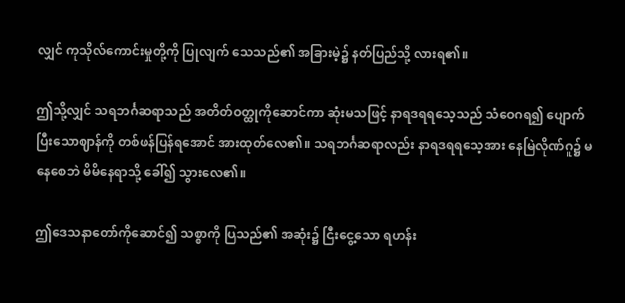လျှင် ကုသိုလ်ကောင်းမှုတို့ကို ပြုလျက် သေသည်၏ အခြားမဲ့၌ နတ်ပြည်သို့ လားရ၏။

ဤသို့လျှင် သရဘင်္ဂဆရာသည် အတိတ်ဝတ္ထုကိုဆောင်ကာ ဆုံးမသဖြင့် နာရဒရရသေ့သည် သံဝေဂရ၍ ပျောက်ပြီးသောဈာန်ကို တစ်ဖန်ပြန်ရအောင် အားထုတ်လေ၏။ သရဘင်္ဂဆရာလည်း နာရဒရရသေ့အား နေမြဲလိုဏ်ဂူ၌ မနေစေဘဲ မိမိနေရာသို့ ခေါ်၍ သွားလေ၏။

ဤဒေသနာတော်ကိုဆောင်၍ သစ္စာကို ပြသည်၏ အဆုံး၌ ငြီးငွေ့သော ရဟန်း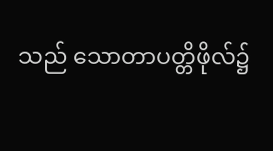သည် သောတာပတ္တိဖိုလ်၌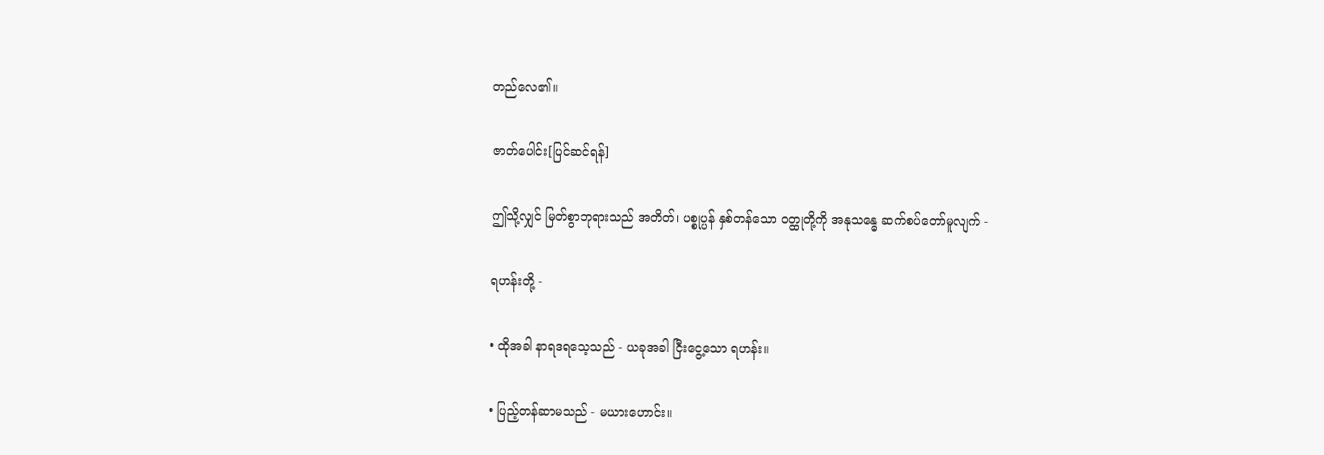တည်လေ၏။

ဇာတ်ပေါင်း[ပြင်ဆင်ရန်]

ဤသို့လျှင် မြတ်စွာဘုရားသည် အတိတ်၊ ပစ္စုပ္ပန် နှစ်တန်သော ဝတ္ထုတို့ကို အနုသန္ဓေ ဆက်စပ်တော်မူလျက် -

ရဟန်းတို့ -

• ထိုအခါ နာရဒရသေ့သည် - ယခုအခါ ငြီးငွေ့သော ရဟန်း။

• ပြည့်တန်ဆာမသည် - မယားဟောင်း။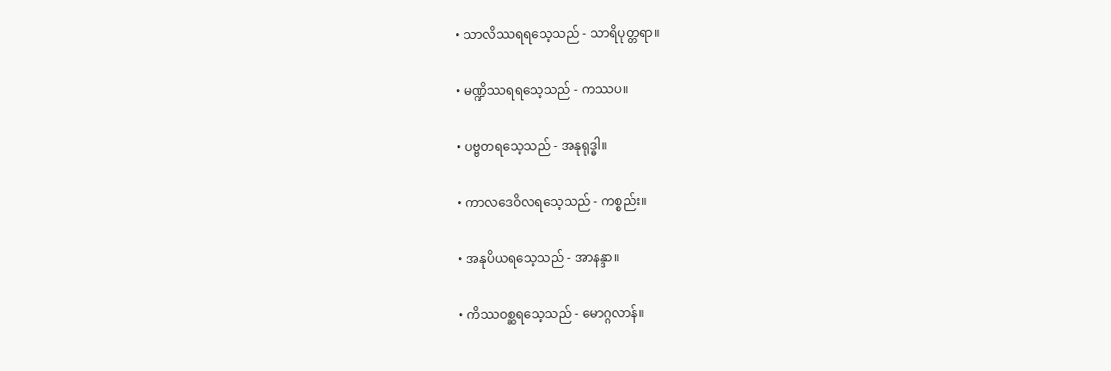• သာလိဿရရသေ့သည် - သာရိပုတ္တရာ။

• မဏ္ဍိဿရရသေ့သည် - ကဿပ။

• ပဗ္ဗတရသေ့သည် - အနုရုဒ္ဓါ။

• ကာလဒေဝိလရသေ့သည် - ကစ္စည်း။

• အနုပိယရသေ့သည် - အာနန္ဒာ။

• ကိဿဝစ္ဆရသေ့သည် - မောဂ္ဂလာန်။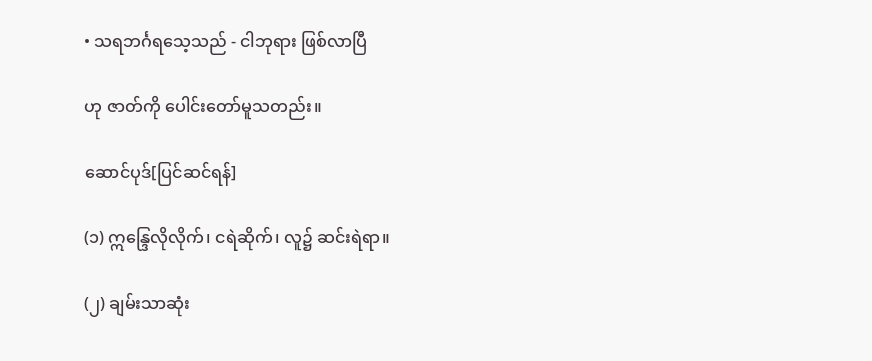• သရဘင်္ဂရသေ့သည် - ငါဘုရား ဖြစ်လာပြီ

ဟု ဇာတ်ကို ပေါင်းတော်မူသတည်း။

ဆောင်ပုဒ်[ပြင်ဆင်ရန်]

(၁) ဣန္ဒြေလိုလိုက်၊ ငရဲဆိုက်၊ လူ၌ ဆင်းရဲရာ။

(၂) ချမ်းသာဆုံး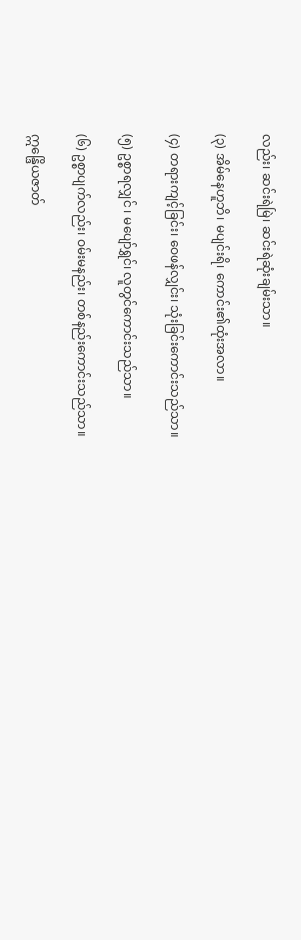လည်း၊ ဆင်းရဲမြဲ၊ ဆင်းရဲဆုံးချမ်းသာ။

(၃) အိမ်နေဟူဘိ၊ မပျင်းရိ၊ ကောင်း၏ထုံးအလာ။

(၄) တရားကျင့်ခြင်း၊ ဝေဖန်လျှင်း၊ သုံးခြင်းကောင်းသည်သာ။

(၅) ဥစ္စာရလျှင် ၊ မပျော်ရွှင်၊ လူတွင်ကောင်းသည်သာ။

(၆) ဥစ္စာပျက်လည်း၊ ဝမ်းမနည်း၊ တစ်နည်းကောင်းသည်သာ။

ဣန္ဒြေိယဇာတ်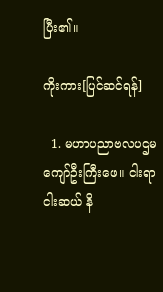ပြီး၏။

ကိုးကား[ပြင်ဆင်ရန်]

  1. မဟာပညာဗလပဌမကျော်ဦးကြီးဖေ။ ငါးရာငါးဆယ် နိ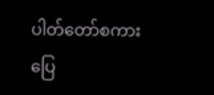ပါတ်တော်စကားပြေ